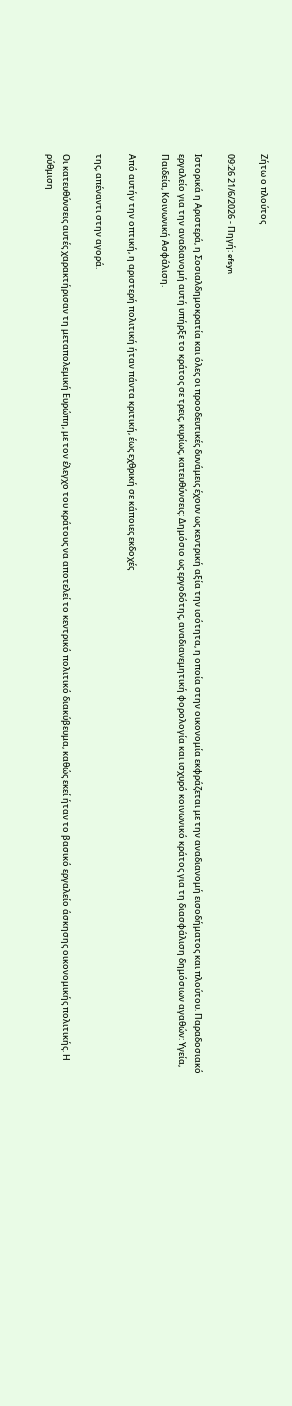Ζήτω ο πλούτος

09:26 21/6/2026 - Πηγή: efsyn

Ιστορικά η Αριστερά, η Σοσιαλδημοκρατία και όλες οι προοδευτικές δυνάμεις έχουν ως κεντρική αξία την ισότητα, η οποία στην οικονομία εκφράζεται με την αναδιανομή εισοδήματος και πλούτου. Παραδοσιακό εργαλείο για την αναδιανομή αυτή υπήρξε το κράτος σε τρεις, κυρίως, κατευθύνσεις: Δημόσιο ως εργοδότης, αναδιανεμητική φορολογία και ισχυρό κοινωνικό κράτος για τη διασφάλιση δημόσιων αγαθών: Υγεία, Παιδεία, Κοινωνική Ασφάλιση.

Από αυτήν την οπτική, η αριστερή πολιτική ήταν πάντα κριτική, έως εχθρική σε κάποιες εκδοχές

της, απέναντι στην αγορά.

Οι κατευθύνσεις αυτές χαρακτήρισαν τη μεταπολεμική Ευρώπη, με τον έλεγχο του κράτους να αποτελεί το κεντρικό πολιτικό διακύβευμα, καθώς εκεί ήταν το βασικό εργαλείο άσκησης οικονομικής πολιτικής. Η ρύθμιση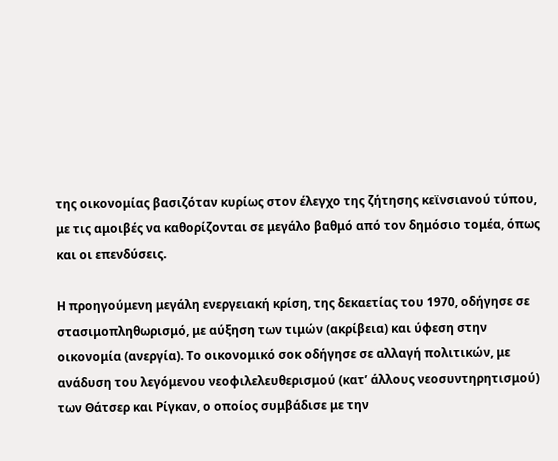της οικονομίας βασιζόταν κυρίως στον έλεγχο της ζήτησης κεϊνσιανού τύπου, με τις αμοιβές να καθορίζονται σε μεγάλο βαθμό από τον δημόσιο τομέα, όπως και οι επενδύσεις.

Η προηγούμενη μεγάλη ενεργειακή κρίση, της δεκαετίας του 1970, οδήγησε σε στασιμοπληθωρισμό, με αύξηση των τιμών (ακρίβεια) και ύφεση στην οικονομία (ανεργία). Το οικονομικό σοκ οδήγησε σε αλλαγή πολιτικών, με ανάδυση του λεγόμενου νεοφιλελευθερισμού (κατ’ άλλους νεοσυντηρητισμού) των Θάτσερ και Ρίγκαν, ο οποίος συμβάδισε με την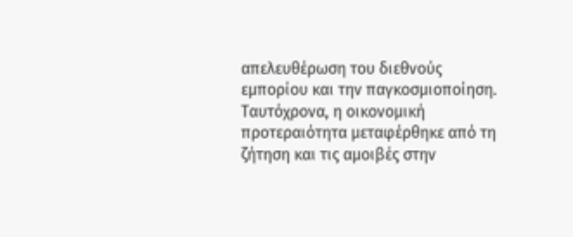απελευθέρωση του διεθνούς εμπορίου και την παγκοσμιοποίηση. Ταυτόχρονα, η οικονομική προτεραιότητα μεταφέρθηκε από τη ζήτηση και τις αμοιβές στην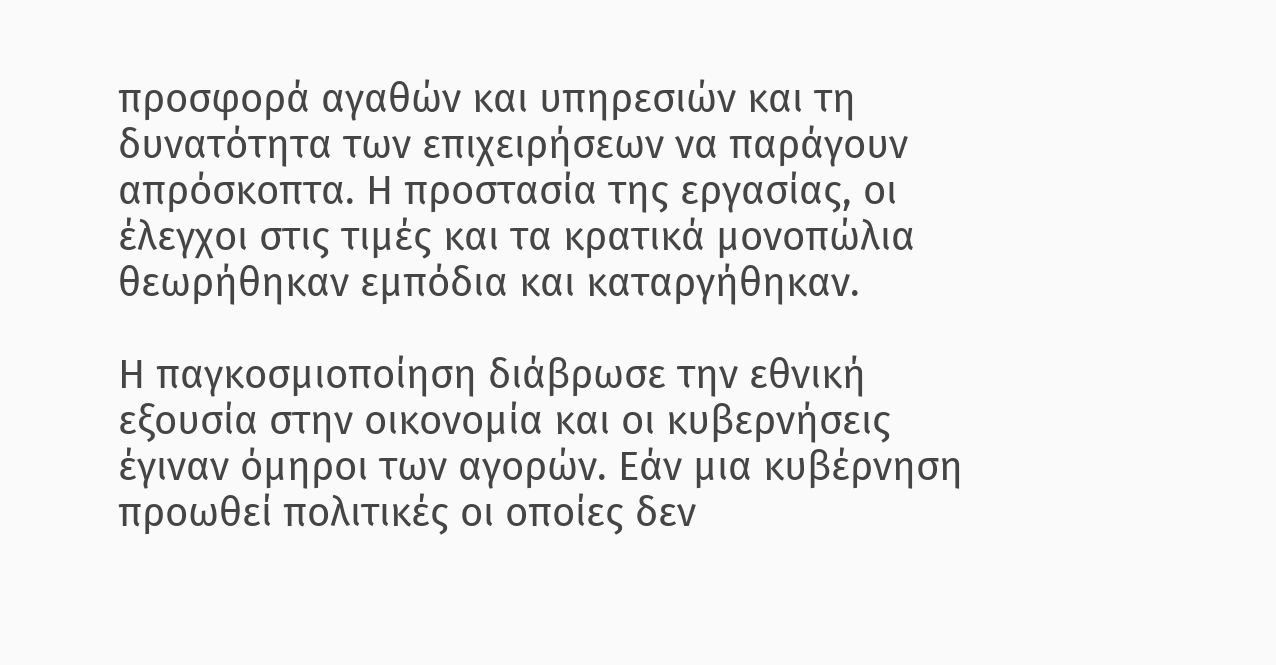προσφορά αγαθών και υπηρεσιών και τη δυνατότητα των επιχειρήσεων να παράγουν απρόσκοπτα. Η προστασία της εργασίας, οι έλεγχοι στις τιμές και τα κρατικά μονοπώλια θεωρήθηκαν εμπόδια και καταργήθηκαν.

Η παγκοσμιοποίηση διάβρωσε την εθνική εξουσία στην οικονομία και οι κυβερνήσεις έγιναν όμηροι των αγορών. Εάν μια κυβέρνηση προωθεί πολιτικές οι οποίες δεν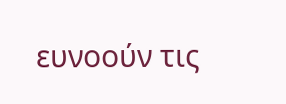ευνοούν τις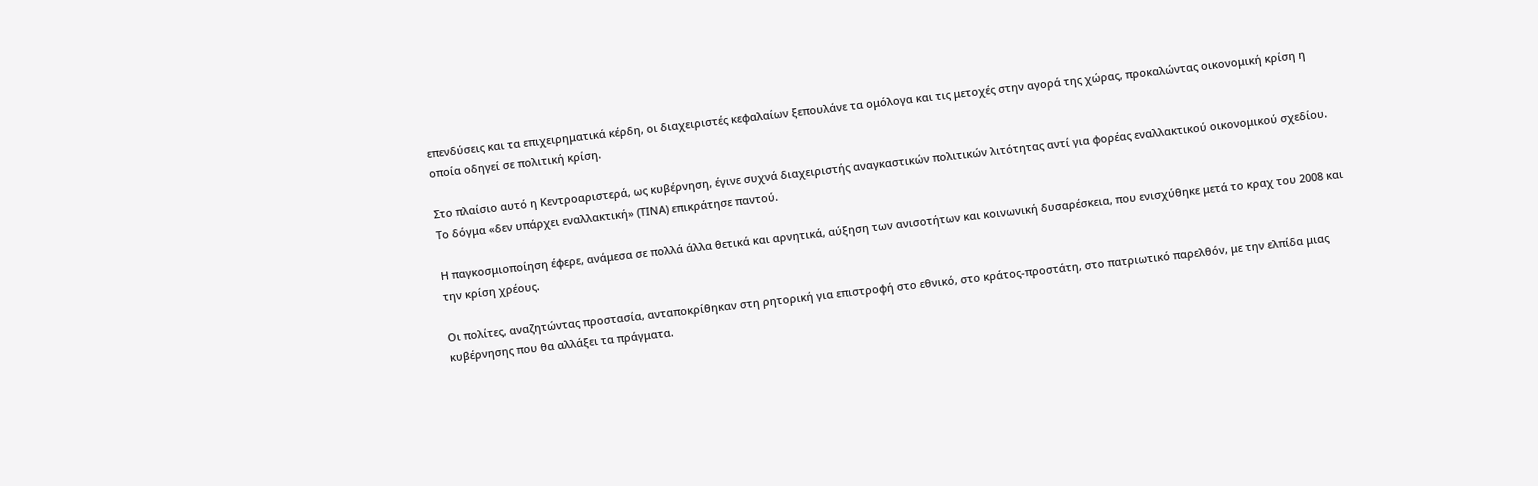επενδύσεις και τα επιχειρηματικά κέρδη, οι διαχειριστές κεφαλαίων ξεπουλάνε τα ομόλογα και τις μετοχές στην αγορά της χώρας, προκαλώντας οικονομική κρίση η οποία οδηγεί σε πολιτική κρίση.

Στο πλαίσιο αυτό η Κεντροαριστερά, ως κυβέρνηση, έγινε συχνά διαχειριστής αναγκαστικών πολιτικών λιτότητας αντί για φορέας εναλλακτικού οικονομικού σχεδίου. Το δόγμα «δεν υπάρχει εναλλακτική» (ΤΙΝΑ) επικράτησε παντού.

Η παγκοσμιοποίηση έφερε, ανάμεσα σε πολλά άλλα θετικά και αρνητικά, αύξηση των ανισοτήτων και κοινωνική δυσαρέσκεια, που ενισχύθηκε μετά το κραχ του 2008 και την κρίση χρέους.

Οι πολίτες, αναζητώντας προστασία, ανταποκρίθηκαν στη ρητορική για επιστροφή στο εθνικό, στο κράτος-προστάτη, στο πατριωτικό παρελθόν, με την ελπίδα μιας κυβέρνησης που θα αλλάξει τα πράγματα.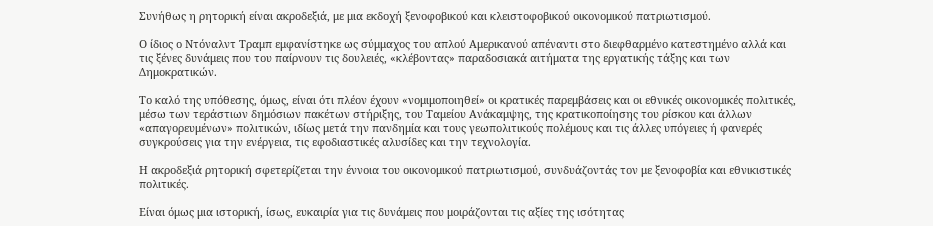Συνήθως η ρητορική είναι ακροδεξιά, με μια εκδοχή ξενοφοβικού και κλειστοφοβικού οικονομικού πατριωτισμού.

Ο ίδιος ο Ντόναλντ Τραμπ εμφανίστηκε ως σύμμαχος του απλού Αμερικανού απέναντι στο διεφθαρμένο κατεστημένο αλλά και τις ξένες δυνάμεις που του παίρνουν τις δουλειές, «κλέβοντας» παραδοσιακά αιτήματα της εργατικής τάξης και των Δημοκρατικών.

Το καλό της υπόθεσης, όμως, είναι ότι πλέον έχουν «νομιμοποιηθεί» οι κρατικές παρεμβάσεις και οι εθνικές οικονομικές πολιτικές, μέσω των τεράστιων δημόσιων πακέτων στήριξης, του Ταμείου Ανάκαμψης, της κρατικοποίησης του ρίσκου και άλλων «απαγορευμένων» πολιτικών, ιδίως μετά την πανδημία και τους γεωπολιτικούς πολέμους και τις άλλες υπόγειες ή φανερές συγκρούσεις για την ενέργεια, τις εφοδιαστικές αλυσίδες και την τεχνολογία.

Η ακροδεξιά ρητορική σφετερίζεται την έννοια του οικονομικού πατριωτισμού, συνδυάζοντάς τον με ξενοφοβία και εθνικιστικές πολιτικές.

Είναι όμως μια ιστορική, ίσως, ευκαιρία για τις δυνάμεις που μοιράζονται τις αξίες της ισότητας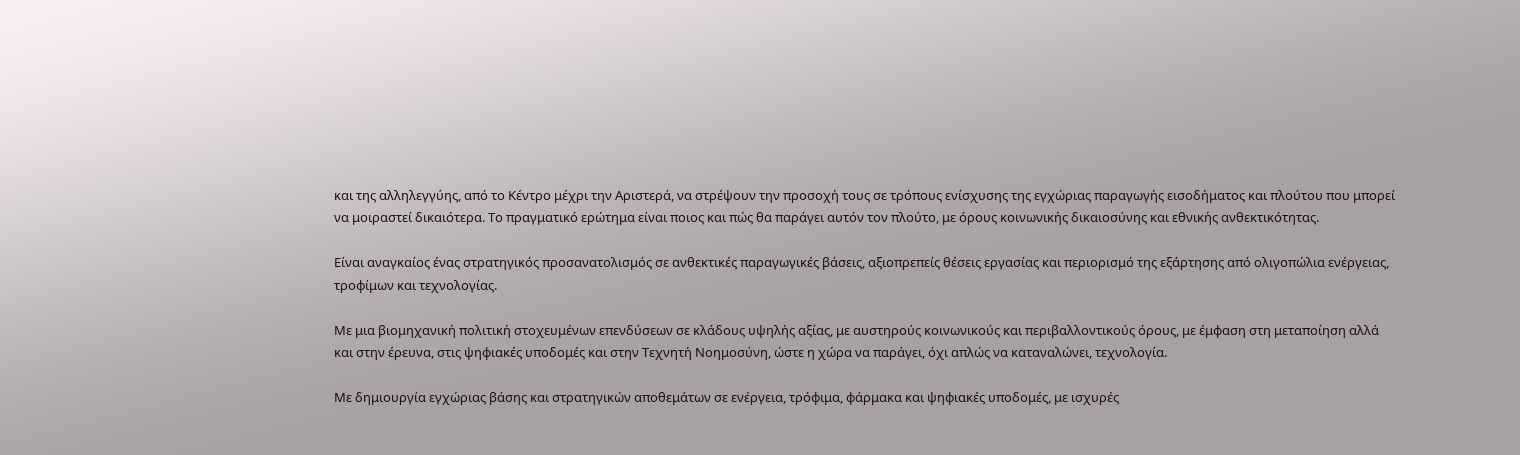και της αλληλεγγύης, από το Κέντρο μέχρι την Αριστερά, να στρέψουν την προσοχή τους σε τρόπους ενίσχυσης της εγχώριας παραγωγής εισοδήματος και πλούτου που μπορεί να μοιραστεί δικαιότερα. Το πραγματικό ερώτημα είναι ποιος και πώς θα παράγει αυτόν τον πλούτο, με όρους κοινωνικής δικαιοσύνης και εθνικής ανθεκτικότητας.

Είναι αναγκαίος ένας στρατηγικός προσανατολισμός σε ανθεκτικές παραγωγικές βάσεις, αξιοπρεπείς θέσεις εργασίας και περιορισμό της εξάρτησης από ολιγοπώλια ενέργειας, τροφίμων και τεχνολογίας.

Με μια βιομηχανική πολιτική στοχευμένων επενδύσεων σε κλάδους υψηλής αξίας, με αυστηρούς κοινωνικούς και περιβαλλοντικούς όρους, με έμφαση στη μεταποίηση αλλά και στην έρευνα, στις ψηφιακές υποδομές και στην Τεχνητή Νοημοσύνη, ώστε η χώρα να παράγει, όχι απλώς να καταναλώνει, τεχνολογία.

Με δημιουργία εγχώριας βάσης και στρατηγικών αποθεμάτων σε ενέργεια, τρόφιμα, φάρμακα και ψηφιακές υποδομές, με ισχυρές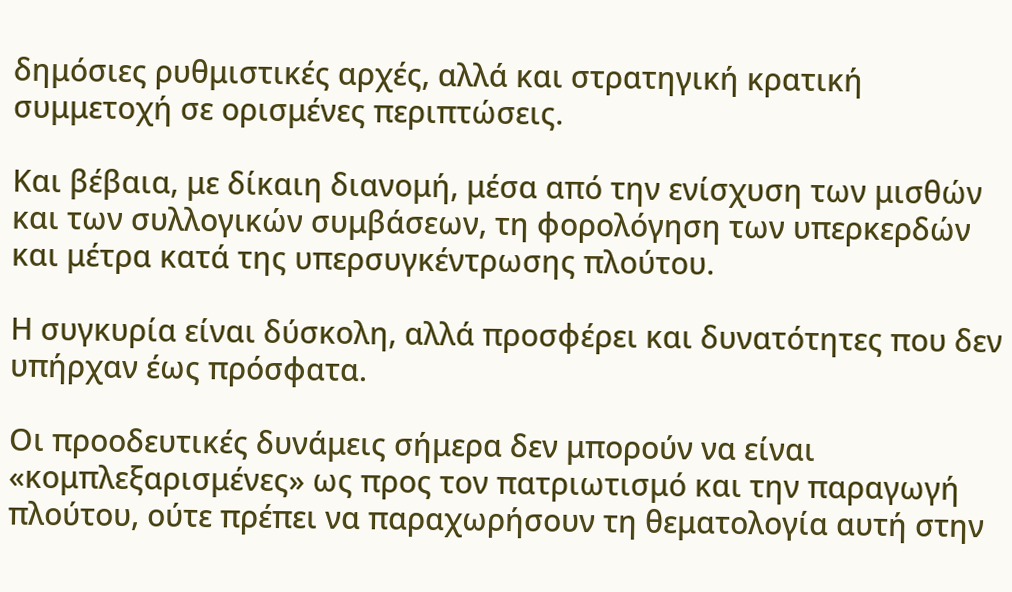δημόσιες ρυθμιστικές αρχές, αλλά και στρατηγική κρατική συμμετοχή σε ορισμένες περιπτώσεις.

Και βέβαια, με δίκαιη διανομή, μέσα από την ενίσχυση των μισθών και των συλλογικών συμβάσεων, τη φορολόγηση των υπερκερδών και μέτρα κατά της υπερσυγκέντρωσης πλούτου.

Η συγκυρία είναι δύσκολη, αλλά προσφέρει και δυνατότητες που δεν υπήρχαν έως πρόσφατα.

Οι προοδευτικές δυνάμεις σήμερα δεν μπορούν να είναι «κομπλεξαρισμένες» ως προς τον πατριωτισμό και την παραγωγή πλούτου, ούτε πρέπει να παραχωρήσουν τη θεματολογία αυτή στην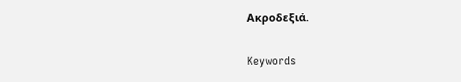Ακροδεξιά.

Keywords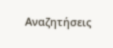Αναζητήσεις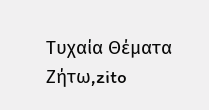Τυχαία Θέματα
Ζήτω,zito